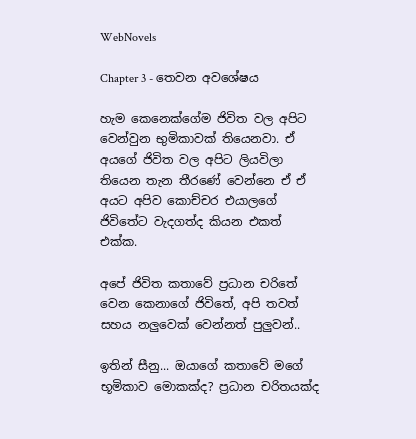WebNovels

Chapter 3 - තෙවන අවශේෂය

හැම කෙනෙක්ගේම ජිවිත වල අපිට වෙන්වුන භුමිකාවක් තියෙනවා. ඒ අයගේ ජිවිත වල අපිට ලියවිලා තියෙන තැන තීරණේ වෙන්නෙ ඒ ඒ අයට අපිව කොච්චර එයාලගේ ජිවිතේට වැදගත්ද කියන එකත් එක්ක.

අපේ ජිවිත කතාවේ ප්‍රධාන චරිතේ වෙන කෙනාගේ ජිවිතේ, අපි තවත් සහය නලුවෙක් වෙන්නත් පුලුවන්..

ඉතින් සීනු... ඔයාගේ කතාවේ මගේ භූමිකාව මොකක්ද? ප්‍රධාන චරිතයක්ද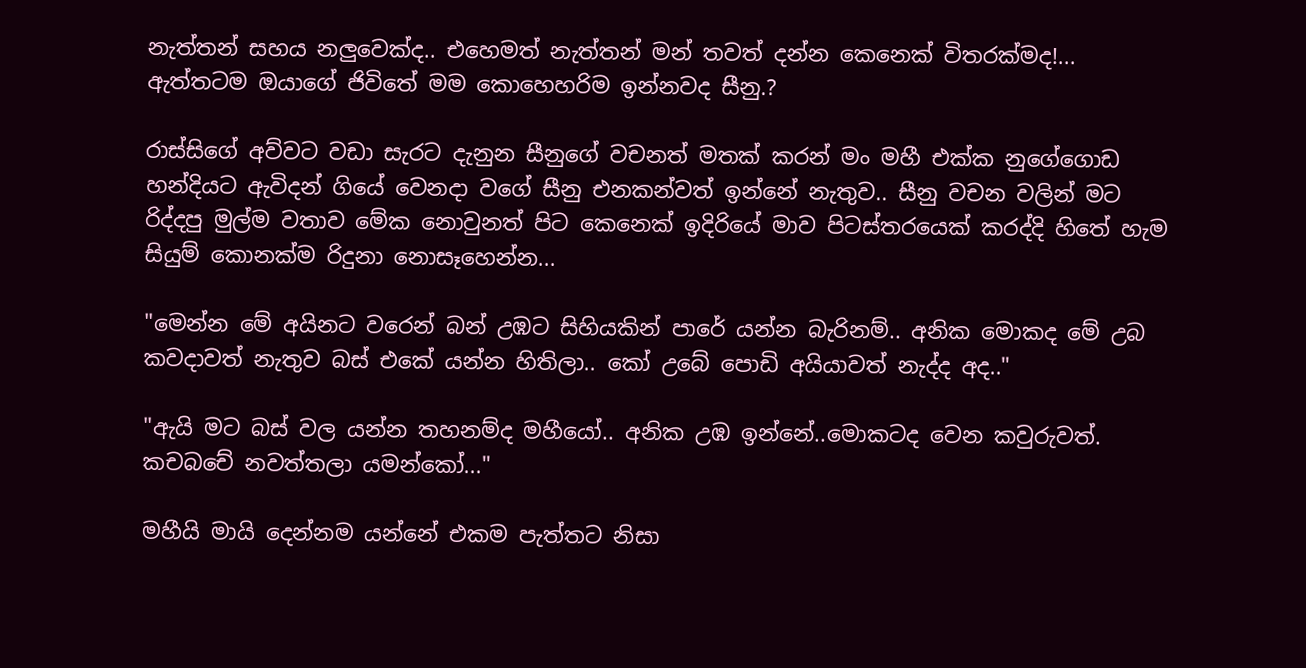නැත්තන් සහය නලුවෙක්ද.. එහෙමත් නැත්තන් මන් තවත් දන්න කෙනෙක් විතරක්මද!... ඇත්තටම ඔයාගේ ජිවිතේ මම කොහෙහරිම ඉන්නවද සීනු.?

රාස්සිගේ අව්වට වඩා සැරට දැනුන සීනුගේ වචනත් මතක් කරන් මං මහී එක්ක නුගේගොඩ හන්දියට ඇවිදන් ගියේ වෙනදා වගේ සීනු එනකන්වත් ඉන්නේ නැතුව.. සීනු වචන වලින් මට රිද්දපු මුල්ම වතාව මේක නොවුනත් පිට කෙනෙක් ඉදිරියේ මාව පිටස්තරයෙක් කරද්දි හිතේ හැම සියුම් කොනක්ම රිදුනා නොසෑහෙන්න...

"මෙන්න මේ අයිනට වරෙන් බන් උඹට සිහියකින් පාරේ යන්න බැරිනම්.. අනික මොකද මේ උබ කවදාවත් නැතුව බස් එකේ යන්න හිතිලා.. කෝ උබේ පොඩි අයියාවත් නැද්ද අද.."

"ඇයි මට බස් වල යන්න තහනම්ද මහීයෝ.. අනික උඹ ඉන්නේ..මොකටද වෙන කවුරුවත්. කචබචේ නවත්තලා යමන්කෝ..."

මහීයි මායි දෙන්නම යන්නේ එකම පැත්තට නිසා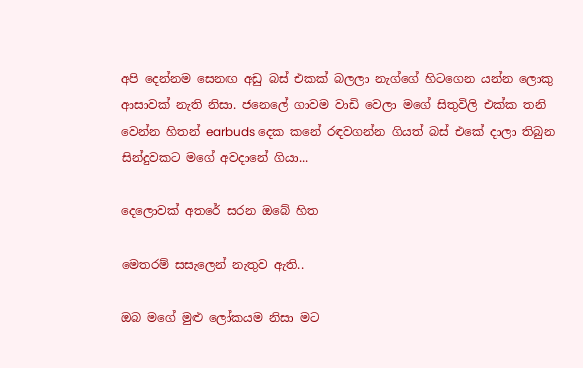අපි දෙන්නම සෙනඟ අඩු බස් එකක් බලලා නැග්ගේ හිටගෙන යන්න ලොකු ආසාවක් නැති නිසා. ජනෙලේ ගාවම වාඩි වෙලා මගේ සිතුවිලි එක්ක තනි වෙන්න හිතන් earbuds දෙක කනේ රඳවගන්න ගියත් බස් එකේ දාලා තිබුන සින්දුවකට මගේ අවදානේ ගියා...

දෙලොවක් අතරේ සරන ඔබේ හිත

මෙතරම් සසැලෙන් නැතුව ඇති..

ඔබ මගේ මුළු ලෝකයම නිසා මට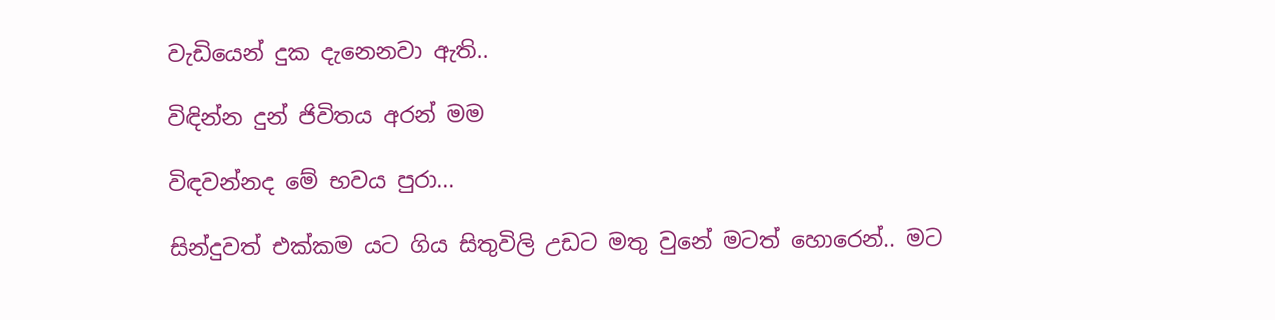වැඩියෙන් දුක දැනෙනවා ඇති..

විඳින්න දුන් ජිවිතය අරන් මම

විඳවන්නද මේ භවය පුරා...

සින්දුවත් එක්කම යට ගිය සිතුවිලි උඩට මතු වුනේ මටත් හොරෙන්.. මට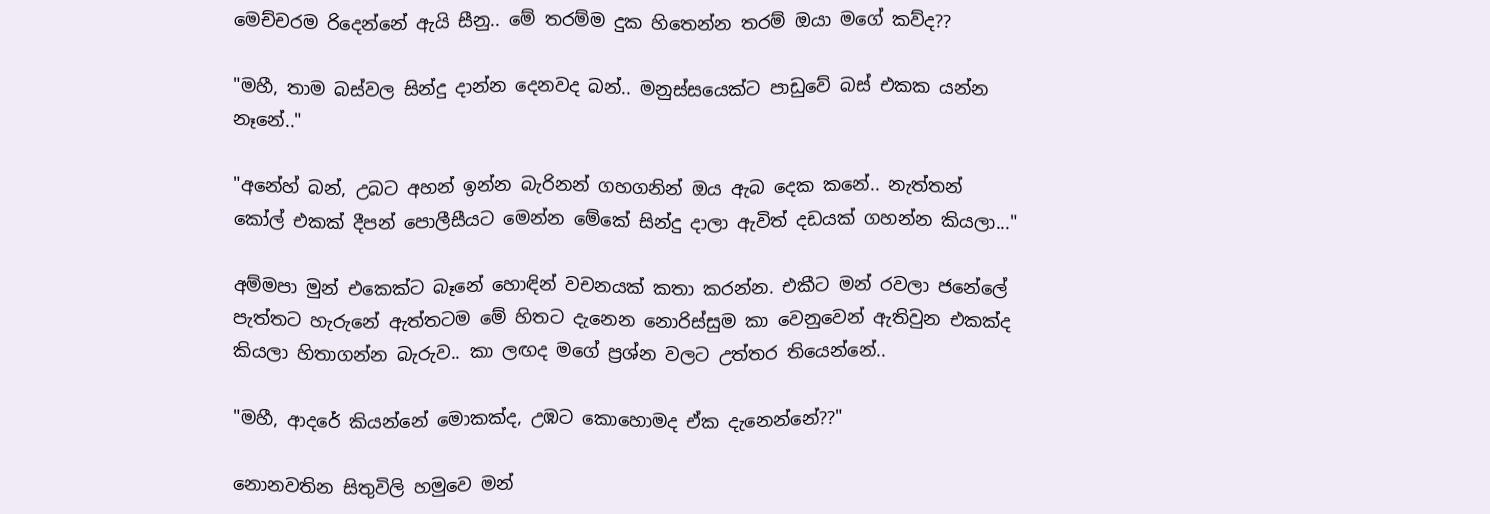මෙච්චරම රිදෙන්නේ ඇයි සීනු.. මේ තරම්ම දුක හිතෙන්න තරම් ඔයා මගේ කව්ද??

"මහී, තාම බස්වල සින්දු දාන්න දෙනවද බන්.. මනුස්සයෙක්ට පාඩුවේ බස් එකක යන්න නෑනේ.."

"අනේහ් බන්, උබට අහන් ඉන්න බැරිනන් ගහගනින් ඔය ඇබ දෙක කනේ.. නැත්තන් කෝල් එකක් දීපන් පොලීසීයට මෙන්න මේකේ සින්දු දාලා ඇවිත් දඩයක් ගහන්න කියලා..."

අම්මපා මුන් එකෙක්ට බෑනේ හොඳින් වචනයක් කතා කරන්න. එකීට මන් රවලා ජනේලේ පැත්තට හැරුනේ ඇත්තටම මේ හිතට දැනෙන නොරිස්සුම කා වෙනුවෙන් ඇතිවුන එකක්ද කියලා හිතාගන්න බැරුව.. කා ලඟද මගේ ප්‍රශ්න වලට උත්තර තියෙන්නේ..

"මහී, ආදරේ කියන්නේ මොකක්ද, උඹට කොහොමද ඒක දැනෙන්නේ??"

නොනවතින සිතුවිලි හමුවෙ මන්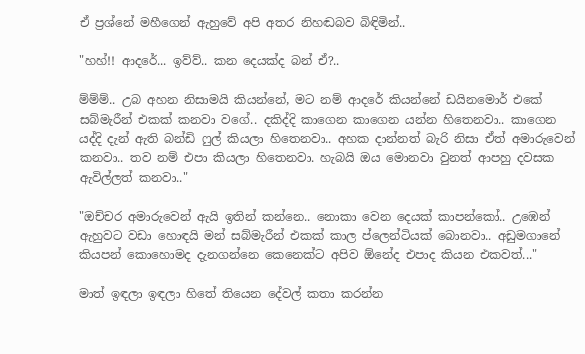ඒ ප්‍රශ්නේ මහීගෙන් ඇහුවේ අපි අතර නිහඬබව බිඳිමින්..

"හහ්!! ආදරේ... ඉව්ව්.. කන දෙයක්ද බන් ඒ?..

ම්ම්ම්.. උබ අහන නිසාමයි කියන්නේ, මට නම් ආදරේ කියන්නේ ඩයිනමොර් එකේ සබ්මැරීන් එකක් කනවා වගේ.. දකිද්දි කාගෙන කාගෙන යන්න හිතෙනවා.. කාගෙන යද්දි දැන් ඇති බන්ඩි ෆුල් කියලා හිතෙනවා.. අහක දාන්නත් බැරි නිසා ඒත් අමාරුවෙන් කනවා.. තව නම් එපා කියලා හිතෙනවා. හැබයි ඔය මොනවා වුනත් ආපහු දවසක ඇවිල්ලත් කනවා.."

"ඔච්චර අමාරුවෙන් ඇයි ඉතින් කන්නෙ.. නොකා වෙන දෙයක් කාපන්කෝ.. උඹෙන් ඇහුවට වඩා හොඳයි මන් සබ්මැරීන් එකක් කාල ප්ලෙන්ටියක් බොනවා.. අඩුමගානේ කියපන් කොහොමද දැනගන්නෙ කෙනෙක්ට අපිව ඕනේද එපාද කියන එකවත්..."

මාත් ඉඳලා ඉඳලා හිතේ තියෙන දේවල් කතා කරන්න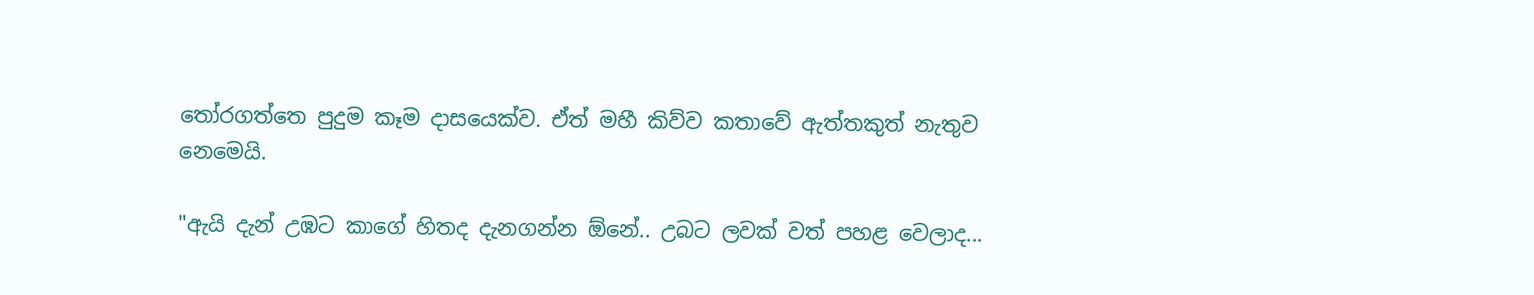තෝරගත්තෙ පුදුම කෑම දාසයෙක්ව. ඒත් මහී කිව්ව කතාවේ ඇත්තකුත් නැතුව නෙමෙයි.

"ඇයි දැන් උඹට කාගේ හිතද දැනගන්න ඕනේ.. උබට ලවක් වත් පහළ වෙලාද...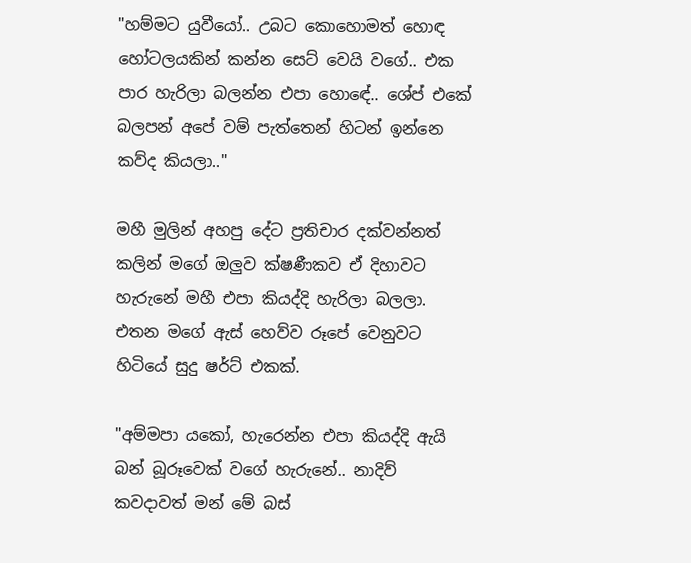"හම්මට යුවීයෝ.. උබට කොහොමත් හොඳ හෝටලයකින් කන්න සෙට් වෙයි වගේ.. එක පාර හැරිලා බලන්න එපා හොඳේ.. ශේප් එකේ බලපන් අපේ වම් පැත්තෙන් හිටන් ඉන්නෙ කව්ද කියලා.."

මහී මුලින් අහපු දේට ප්‍රතිචාර දක්වන්නත් කලින් මගේ ඔලුව ක්ෂණීකව ඒ දිහාවට හැරුනේ මහී එපා කියද්දි හැරිලා බලලා. එතන මගේ ඇස් හෙව්ව රූපේ වෙනුවට හිටියේ සුදු ෂර්ට් එකක්.

"අම්මපා යකෝ, හැරෙන්න එපා කියද්දි ඇයි බන් බූරූවෙක් වගේ හැරුනේ.. නාදිව් කවදාවත් මන් මේ බස්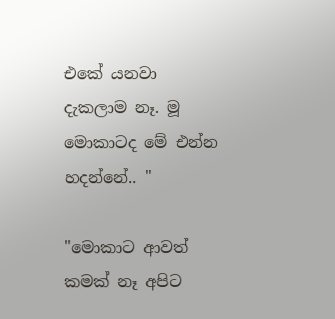එකේ යනවා දැකලාම නෑ. මූ මොකාටද මේ එන්න හදන්නේ.. "

"මොකාට ආවත් කමක් නෑ අපිට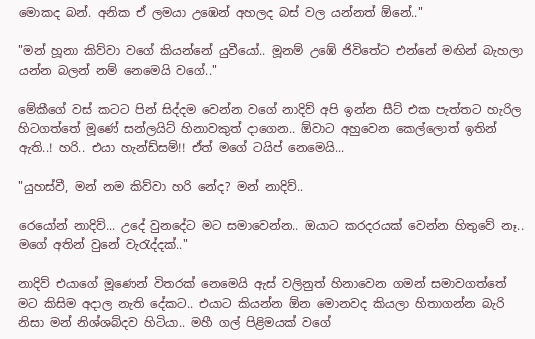මොකද බන්. අනික ඒ ලමයා උඹෙන් අහලද බස් වල යන්නත් ඕනේ.."

"මන් හූනා කිව්වා වගේ කියන්නේ යුවීයෝ.. මූනම් උඹේ ජිවිතේට එන්නේ මඟින් බැහලා යන්න බලන් නම් නෙමෙයි වගේ.."

මේකීගේ වස් කටට පින් සිද්දම වෙන්න වගේ නාදිව් අපි ඉන්න සීට් එක පැත්තට හැරිල හිටගත්තේ මූණේ සන්ලයිට් හිනාවකුත් දාගෙන.. ඕවාට අහුවෙන කෙල්ලොත් ඉතින් ඇති..! හරි.. එයා හැන්ඩ්සම්!! ඒත් මගේ ටයිප් නෙමෙයි...

"යුහස්වී, මන් නම කිව්වා හරි නේද? මන් නාදිව්..

රෙයෝන් නාදිව්... උදේ වුනදේට මට සමාවෙන්න.. ඔයාට කරදරයක් වෙන්න හිතුවේ නෑ.. මගේ අතින් වුනේ වැරැද්දක්.."

නාදිව් එයාගේ මූණෙන් විතරක් නෙමෙයි ඇස් වලිනුත් හිනාවෙන ගමන් සමාවගත්තේ මට කිසිම අදාල නැති දේකට.. එයාට කියන්න ඕන මොනවද කියලා හිතාගන්න බැරි නිසා මන් නිශ්ශබ්දව හිටියා.. මහී ගල් පිළිමයක් වගේ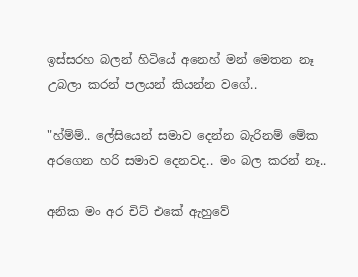ඉස්සරහ බලන් හිටියේ අනෙහ් මන් මෙතන නෑ උබලා කරන් පලයන් කියන්න වගේ..

"හ්ම්ම්.. ලේසියෙන් සමාව දෙන්න බැරිනම් මේක අරගෙන හරි සමාව දෙනවද.. මං බල කරන් නෑ..

අනික මං අර චිට් එකේ ඇහුවේ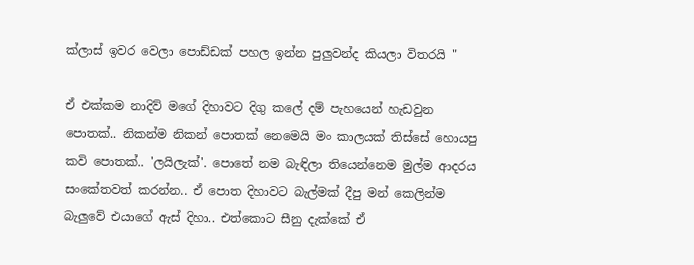ක්ලාස් ඉවර වෙලා පොඩ්ඩක් පහල ඉන්න පුලුවන්ද කියලා විතරයි "

ඒ එක්කම නාදිව් මගේ දිහාවට දිගු කලේ දම් පැහයෙන් හැඩවුන පොතක්.. නිකන්ම නිකන් පොතක් නෙමෙයි මං කාලයක් තිස්සේ හොයපු කවි පොතක්.. 'ලයිලැක්'. පොතේ නම බැඳිලා තියෙන්නෙම මුල්ම ආදරය සංකේතවත් කරන්න.. ඒ පොත දිහාවට බැල්මක් දීපු මන් කෙලින්ම බැලුවේ එයාගේ ඇස් දිහා.. එත්කොට සීනු දැක්කේ ඒ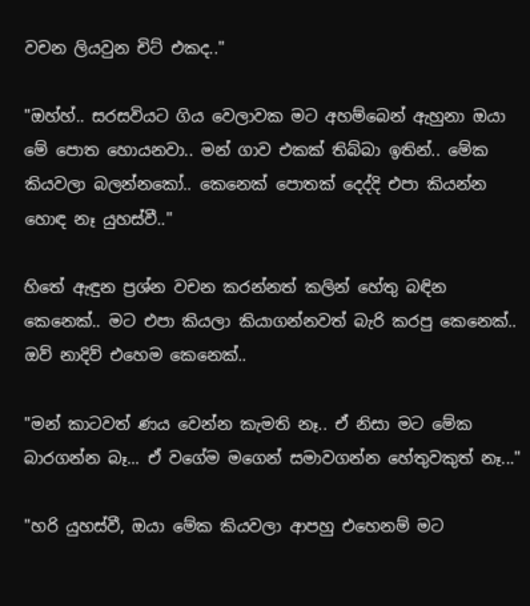වචන ලියවුන චිට් එකද.."

"ඔහ්හ්.. සරසවියට ගිය වෙලාවක මට අහම්බෙන් ඇහුනා ඔයා මේ පොත හොයනවා.. මන් ගාව එකක් තිබ්බා ඉතින්.. මේක කියවලා බලන්නකෝ.. කෙනෙක් පොතක් දෙද්දි එපා කියන්න හොඳ නෑ යුහස්වී.."

හිතේ ඇඳුන ප්‍රශ්න වචන කරන්නත් කලින් හේතු බඳින කෙනෙක්.. මට එපා කියලා කියාගන්නවත් බැරි කරපු කෙනෙක්.. ඔව් නාදිව් එහෙම කෙනෙක්..

"මන් කාටවත් ණය වෙන්න කැමති නෑ.. ඒ නිසා මට මේක බාරගන්න බෑ... ඒ වගේම මගෙන් සමාවගන්න හේතුවකුත් නෑ..."

"හරි යුහස්වී, ඔයා මේක කියවලා ආපහු එහෙනම් මට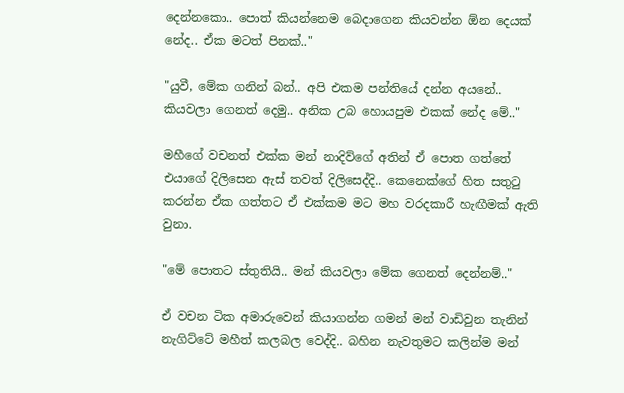දෙන්නකො.. පොත් කියන්නෙම බෙදාගෙන කියවන්න ඕන දෙයක් නේද.. ඒක මටත් පිනක්.."

"යුවී, මේක ගනින් බන්.. අපි එකම පන්තියේ දන්න අයනේ.. කියවලා ගෙනත් දෙමු.. අනික උබ හොයපුම එකක් නේද මේ.."

මහීගේ වචනත් එක්ක මන් නාදිව්ගේ අතින් ඒ පොත ගත්තේ එයාගේ දිලිසෙන ඇස් තවත් දිලිසෙද්දි.. කෙනෙක්ගේ හිත සතුටු කරන්න ඒක ගත්තට ඒ එක්කම මට මහ වරදකාරී හැඟීමක් ඇති වුනා.

"මේ පොතට ස්තුතියි.. මන් කියවලා මේක ගෙනත් දෙන්නම්.."

ඒ වචන ටික අමාරුවෙන් කියාගන්න ගමන් මන් වාඩිවුන තැනින් නැගිට්ටේ මහීත් කලබල වෙද්දි.. බහින නැවතුමට කලින්ම මන්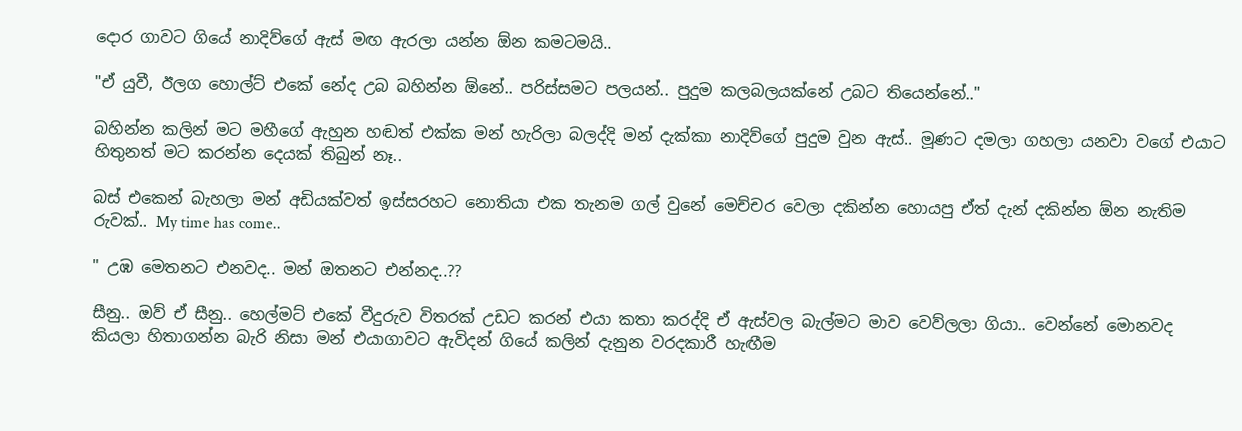දොර ගාවට ගියේ නාදිව්ගේ ඇස් මඟ ඇරලා යන්න ඕන කමටමයි..

"ඒ යුවී, ඊලග හොල්ට් එකේ නේද උබ බහින්න ඕනේ.. පරිස්සමට පලයන්.. පුදුම කලබලයක්නේ උබට තියෙන්නේ.."

බහින්න කලින් මට මහීගේ ඇහුන හඬත් එක්ක මන් හැරිලා බලද්දි මන් දැක්කා නාදිව්ගේ පුදුම වුන ඇස්.. මූණට දමලා ගහලා යනවා වගේ එයාට හිතුනත් මට කරන්න දෙයක් තිබුන් නෑ..

බස් එකෙන් බැහලා මන් අඩියක්වත් ඉස්සරහට නොතියා එක තැනම ගල් වුනේ මෙච්චර වෙලා දකින්න හොයපු ඒත් දැන් දකින්න ඕන නැතිම රුවක්.. My time has come..

" උඹ මෙතනට එනවද.. මන් ඔතනට එන්නද..??

සීනු.. ඔව් ඒ සීනු.. හෙල්මට් එකේ වීදුරුව විතරක් උඩට කරන් එයා කතා කරද්දි ඒ ඇස්වල බැල්මට මාව වෙව්ලලා ගියා.. වෙන්නේ මොනවද කියලා හිතාගන්න බැරි නිසා මන් එයාගාවට ඇවිදන් ගියේ කලින් දැනුන වරදකාරී හැඟීම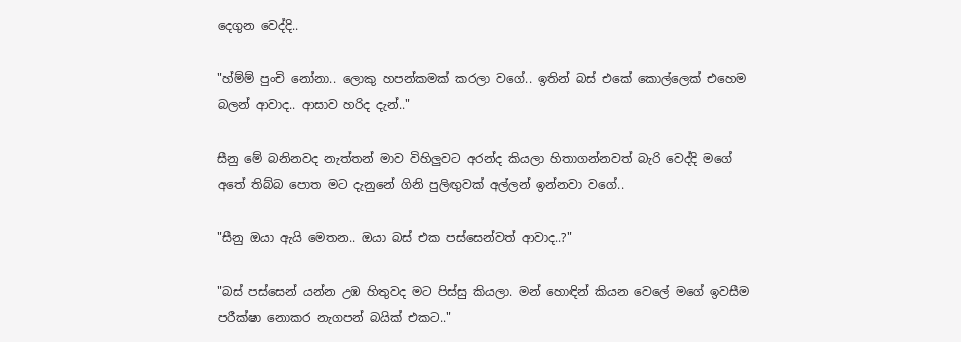දෙගුන වෙද්දි..

"හ්ම්ම් පුංචි නෝනා.. ලොකු හපන්කමක් කරලා වගේ.. ඉතින් බස් එකේ කොල්ලෙක් එහෙම බලන් ආවාද.. ආසාව හරිද දැන්.."

සීනු මේ බනිනවද නැත්තන් මාව විහිලුවට අරන්ද කියලා හිතාගන්නවත් බැරි වෙද්දි මගේ අතේ තිබ්බ පොත මට දැනුනේ ගිනි පුලිඟුවක් අල්ලන් ඉන්නවා වගේ..

"සීනු ඔයා ඇයි මෙතන.. ඔයා බස් එක පස්සෙන්වත් ආවාද..?"

"බස් පස්සෙන් යන්න උඹ හිතුවද මට පිස්සු කියලා. මන් හොඳින් කියන වෙලේ මගේ ඉවසීම පරීක්ෂා නොකර නැගපන් බයික් එකට.."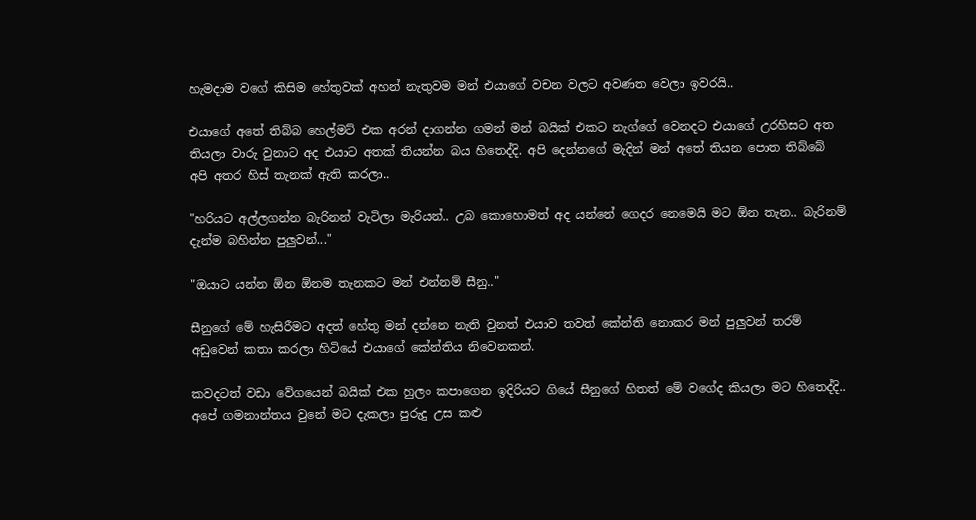හැමදාම වගේ කිසිම හේතුවක් අහන් නැතුවම මන් එයාගේ වචන වලට අවණත වෙලා ඉවරයි..

එයාගේ අතේ තිබ්බ හෙල්මට් එක අරන් දාගන්න ගමන් මන් බයික් එකට නැග්ගේ වෙනදට එයාගේ උරහිසට අත තියලා වාරු වුනාට අද එයාට අතක් තියන්න බය හිතෙද්දි. අපි දෙන්නගේ මැදින් මන් අතේ තියන පොත තිබ්බේ අපි අතර හිස් තැනක් ඇති කරලා..

"හරියට අල්ලගන්න බැරිනන් වැටිලා මැරියන්.. උබ කොහොමත් අද යන්නේ ගෙදර නෙමෙයි මට ඕන තැන.. බැරිනම් දැන්ම බහින්න පුලුවන්..."

"ඔයාට යන්න ඕන ඕනම තැනකට මන් එන්නම් සීනු.."

සීනුගේ මේ හැසිරීමට අදත් හේතු මන් දන්නෙ නැති වුනත් එයාව තවත් කේන්ති නොකර මන් පුලුවන් තරම් අඩුවෙන් කතා කරලා හිටියේ එයාගේ කේන්තිය නිවෙනකන්.

කවදටත් වඩා වේගයෙන් බයික් එක හුලං කපාගෙන ඉදිරියට ගියේ සීනුගේ හිතත් මේ වගේද කියලා මට හිතෙද්දි.. අපේ ගමනාන්තය වුනේ මට දැකලා පුරුදු උස කළු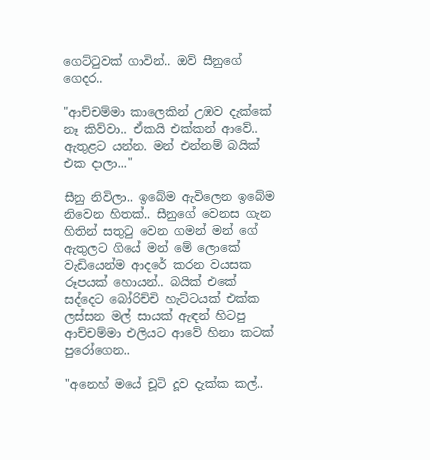ගෙට්ටුවක් ගාවින්.. ඔව් සීනුගේ ගෙදර..

"ආච්චම්මා කාලෙකින් උඹව දැක්කේ නෑ කිව්වා.. ඒකයි එක්කන් ආවේ.. ඇතුළට යන්න. මන් එන්නම් බයික් එක දාලා..."

සීනු නිවිලා.. ඉබේම ඇවිලෙන ඉබේම නිවෙන හිතක්.. සීනුගේ වෙනස ගැන හිතින් සතුටු වෙන ගමන් මන් ගේ ඇතුලට ගියේ මන් මේ ලොකේ වැඩියෙන්ම ආදරේ කරන වයසක රූපයක් හොයන්.. බයික් එකේ සද්දෙට බෝරිච්චි හැට්ටයක් එක්ක ලස්සන මල් සායක් ඇඳන් හිටපු ආච්චම්මා එලියට ආවේ හිනා කටක් පුරෝගෙන..

"අනෙහ් මයේ චූටි දූව දැක්ක කල්..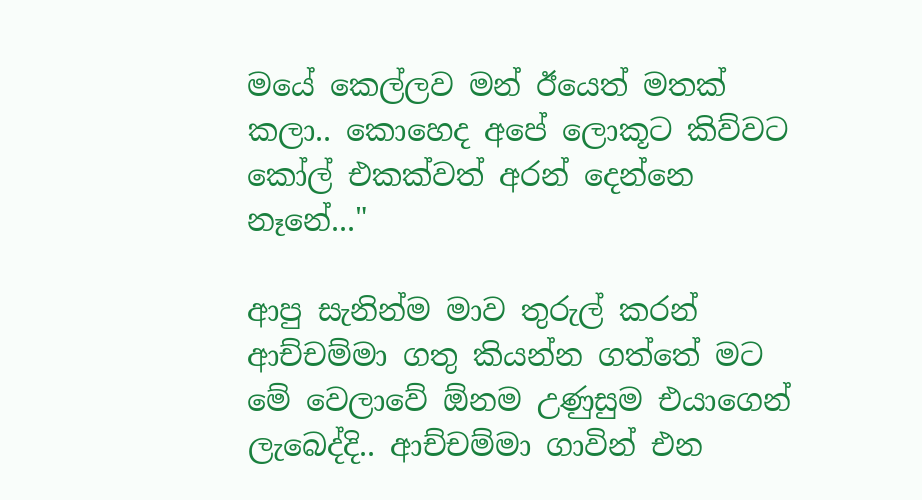මයේ කෙල්ලව මන් ඊයෙත් මතක් කලා.. කොහෙද අපේ ලොකූට කිව්වට කෝල් එකක්වත් අරන් දෙන්නෙ නෑනේ..."

ආපු සැනින්ම මාව තුරුල් කරන් ආච්චම්මා ගතු කියන්න ගත්තේ මට මේ වෙලාවේ ඕනම උණුසුම එයාගෙන් ලැබෙද්දි.. ආච්චම්මා ගාවින් එන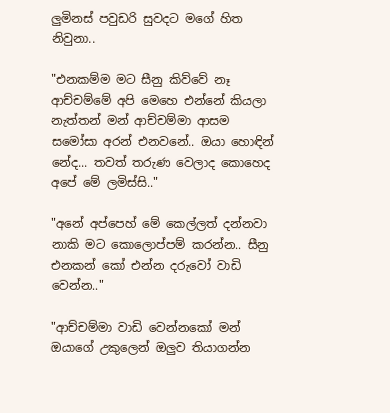ලුමිනස් පවුඩරි සුවදට මගේ හිත නිවුනා..

"එනකම්ම මට සීනු කිව්වේ නෑ ආච්චම්මේ අපි මෙහෙ එන්නේ කියලා නැත්තන් මන් ආච්චම්මා ආසම සමෝසා අරන් එනවනේ.. ඔයා හොඳින් නේද... තවත් තරුණ වෙලාද කොහෙද අපේ මේ ලමිස්සි.."

"අනේ අප්පෙහ් මේ කෙල්ලත් දන්නවා නාකි මට කොලොප්පම් කරන්න.. සීනු එනකන් කෝ එන්න දරුවෝ වාඩි වෙන්න.."

"ආච්චම්මා වාඩි වෙන්නකෝ මන් ඔයාගේ උකුලෙන් ඔලුව තියාගන්න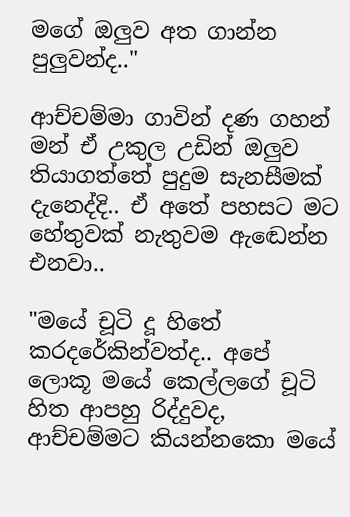මගේ ඔලුව අත ගාන්න පුලුවන්ද.."

ආච්චම්මා ගාවින් දණ ගහන් මන් ඒ උකුල උඩින් ඔලුව තියාගත්තේ පුදුම සැනසීමක් දැනෙද්දි.. ඒ අතේ පහසට මට හේතුවක් නැතුවම ඇඬෙන්න එනවා..

"මයේ චූටි දූ හිතේ කරදරේකින්වත්ද.. අපේ ලොකූ මයේ කෙල්ලගේ චූටි හිත ආපහු රිද්දුවද, ආච්චම්මට කියන්නකො මයේ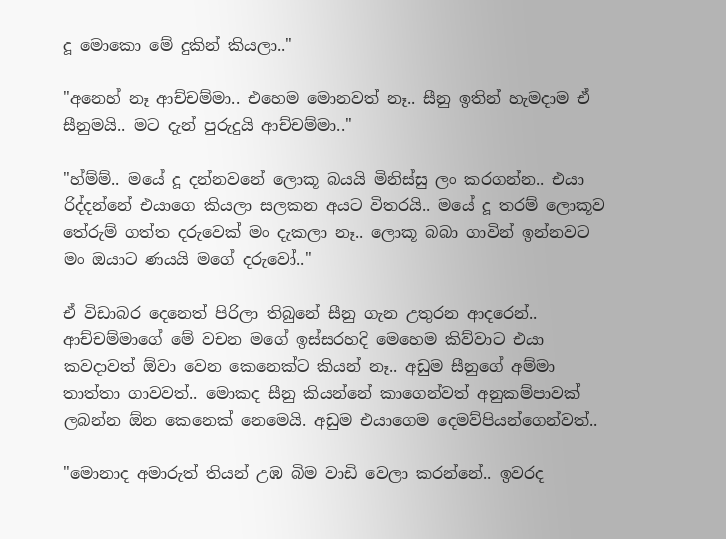දූ මොකො මේ දුකින් කියලා.."

"අනෙහ් නෑ ආච්චම්මා.. එහෙම මොනවත් නෑ.. සීනු ඉතින් හැමදාම ඒ සීනුමයි.. මට දැන් පුරුදුයි ආච්චම්මා.."

"හ්ම්ම්.. මයේ දූ දන්නවනේ ලොකූ බයයි මිනිස්සු ලං කරගන්න.. එයා රිද්දන්නේ එයාගෙ කියලා සලකන අයට විතරයි.. මයේ දූ තරම් ලොකූව තේරුම් ගත්ත දරුවෙක් මං දැකලා නෑ.. ලොකූ බබා ගාවින් ඉන්නවට මං ඔයාට ණයයි මගේ දරුවෝ.."

ඒ විඩාබර දෙනෙත් පිරිලා තිබුනේ සීනු ගැන උතුරන ආදරෙන්.. ආච්චම්මාගේ මේ වචන මගේ ඉස්සරහදි මෙහෙම කිව්වාට එයා කවදාවත් ඕවා වෙන කෙනෙක්ට කියන් නෑ.. අඩුම සීනුගේ අම්මා තාත්තා ගාවවත්.. මොකද සීනු කියන්නේ කාගෙන්වත් අනුකම්පාවක් ලබන්න ඕන කෙනෙක් නෙමෙයි. අඩුම එයාගෙම දෙමව්පියන්ගෙන්වත්..

"මොනාද අමාරුත් තියන් උඹ බිම වාඩි වෙලා කරන්නේ.. ඉවරද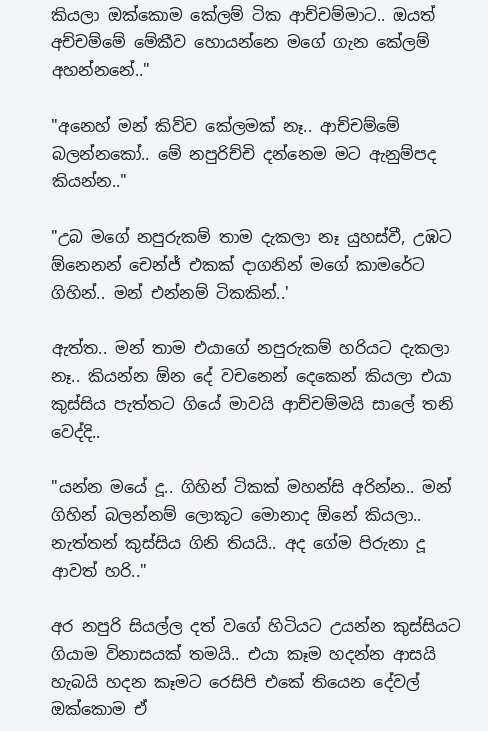කියලා ඔක්කොම කේලම් ටික ආච්චම්මාට.. ඔයත් අච්චම්මේ මේකීව හොයන්නෙ මගේ ගැන කේලම් අහන්නනේ.."

"අනෙහ් මන් කිව්ව කේලමක් නෑ.. ආච්චම්මේ බලන්නකෝ.. මේ නපුරිච්චි දන්නෙම මට ඇනුම්පද කියන්න.."

"උබ මගේ නපුරුකම් තාම දැකලා නෑ යුහස්වී, උඹට ඕනෙනන් චෙන්ජ් එකක් දාගනින් මගේ කාමරේට ගිහින්.. මන් එන්නම් ටිකකින්..'

ඇත්ත.. මන් තාම එයාගේ නපුරුකම් හරියට දැකලා නෑ.. කියන්න ඕන දේ වචනෙන් දෙකෙන් කියලා එයා කුස්සිය පැත්තට ගියේ මාවයි ආච්චම්මයි සාලේ තනි වෙද්දි..

"යන්න මයේ දූ.. ගිහින් ටිකක් මහන්සි අරින්න.. මන් ගිහින් බලන්නම් ලොකූට මොනාද ඕනේ කියලා.. නැත්තන් කුස්සිය ගිනි තියයි.. අද ගේම පිරුනා දූ ආවත් හරි.."

අර නපුරි සියල්ල දත් වගේ හිටියට උයන්න කුස්සියට ගියාම විනාසයක් තමයි.. එයා කෑම හදන්න ආසයි හැබයි හදන කෑමට රෙසිපි එකේ තියෙන දේවල් ඔක්කොම ඒ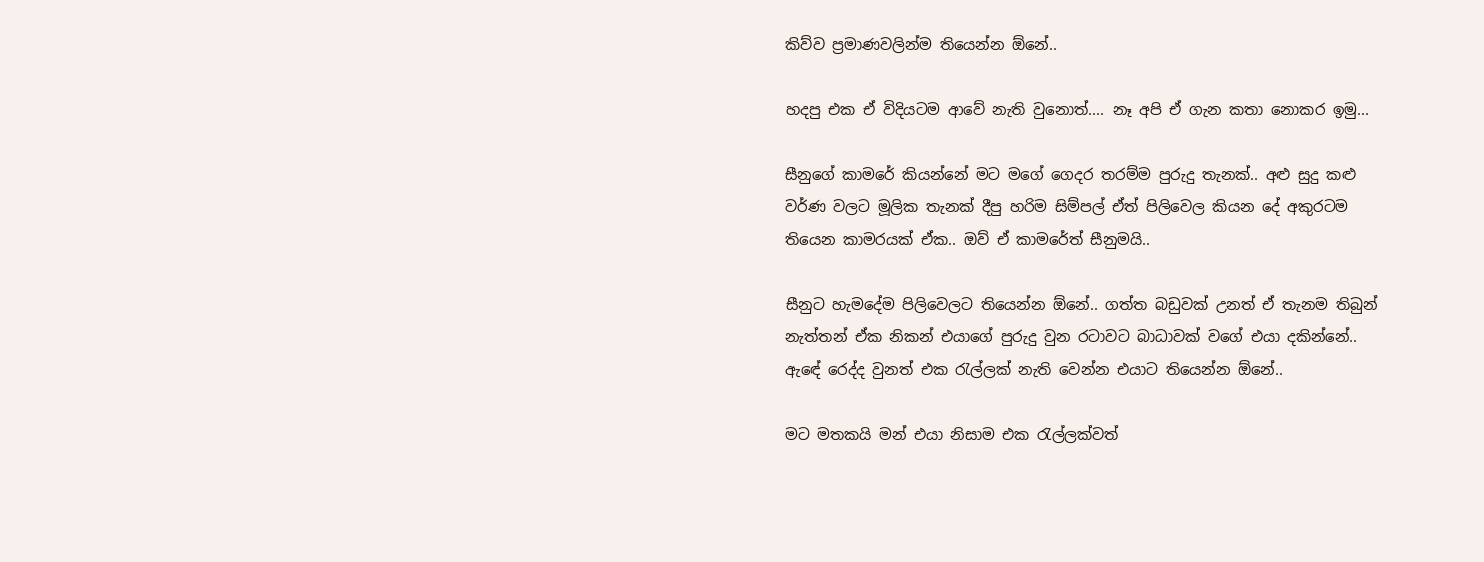කිව්ව ප්‍රමාණවලින්ම තියෙන්න ඕනේ..

හදපු එක ඒ විදියටම ආවේ නැති වුනොත්.... නෑ අපි ඒ ගැන කතා නොකර ඉමු...

සීනුගේ කාමරේ කියන්නේ මට මගේ ගෙදර තරම්ම පුරුදු තැනක්.. අළු සුදු කළු වර්ණ වලට මූලික තැනක් දීපු හරිම සිම්පල් ඒත් පිලිවෙල කියන දේ අකුරටම තියෙන කාමරයක් ඒක.. ඔව් ඒ කාමරේත් සීනුමයි..

සීනුට හැමදේම පිලිවෙලට තියෙන්න ඕනේ.. ගත්ත බඩුවක් උනත් ඒ තැනම තිබුන් නැත්තන් ඒක නිකන් එයාගේ පුරුදු වුන රටාවට බාධාවක් වගේ එයා දකින්නේ.. ඇඳේ රෙද්ද වුනත් එක රැල්ලක් නැති වෙන්න එයාට තියෙන්න ඕනේ..

මට මතකයි මන් එයා නිසාම එක රැල්ලක්වත්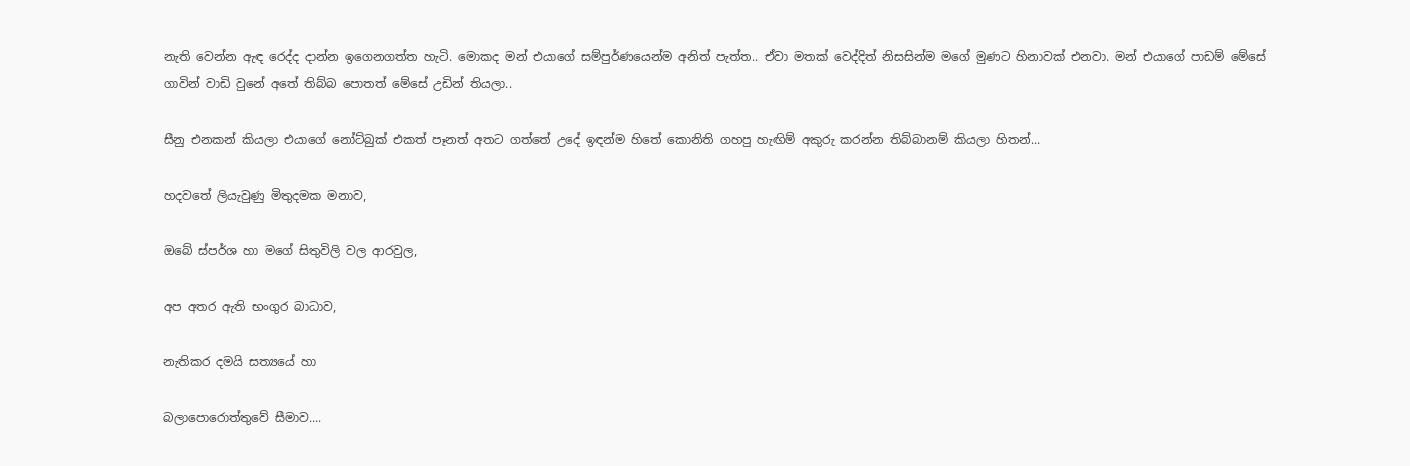නැති වෙන්න ඇඳ රෙද්ද දාන්න ඉගෙනගත්ත හැටි. මොකද මන් එයාගේ සම්පුර්ණයෙන්ම අනිත් පැත්ත.. ඒවා මතක් වෙද්දිත් නිසසින්ම මගේ මුණට හිනාවක් එනවා. මන් එයාගේ පාඩම් මේසේ ගාවින් වාඩි වුනේ අතේ තිබ්බ පොතත් මේසේ උඩින් තියලා..

සීනු එනකන් කියලා එයාගේ නෝට්බුක් එකත් පෑනත් අතට ගත්තේ උදේ ඉඳන්ම හිතේ කොනිති ගහපු හැඟිම් අකුරු කරන්න තිබ්බානම් කියලා හිතන්...

හදවතේ ලියැවුණු මිතුදමක මනාව,

ඔබේ ස්පර්ශ හා මගේ සිතුවිලි වල ආරවුල,

අප අතර ඇති භංගුර බාධාව,

නැතිකර දමයි සත්‍යයේ හා

බලාපොරොත්තුවේ සීමාව....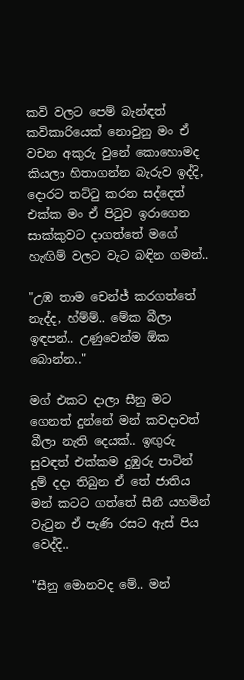කවි වලට පෙම් බැන්ඳත් කවිකාරියෙක් නොවුනු මං ඒ වචන අකුරු වුනේ කොහොමද කියලා හිතාගන්න බැරුව ඉද්දි, දොරට තට්ටු කරන සද්දෙත් එක්ක මං ඒ පිටුව ඉරාගෙන සාක්කුවට දාගත්තේ මගේ හැඟිම් වලට වැට බඳින ගමන්..

"උඹ තාම චෙන්ජ් කරගත්තේ නැද්ද, හ්ම්ම්.. මේක බීලා ඉඳපන්.. උණුවෙන්ම ඕක බොන්න.."

මග් එකට දාලා සීනු මට ගෙනත් දුන්නේ මන් කවදාවත් බීලා නැති දෙයක්.. ඉඟුරු සුවඳත් එක්කම දුඹුරු පාටින් දුම් දදා තිබුන ඒ තේ ජාතිය මන් කටට ගත්තේ සීනී යහමින් වැටුන ඒ පැණි රසට ඇස් පිය වෙද්දි..

"සීනු මොනවද මේ.. මන්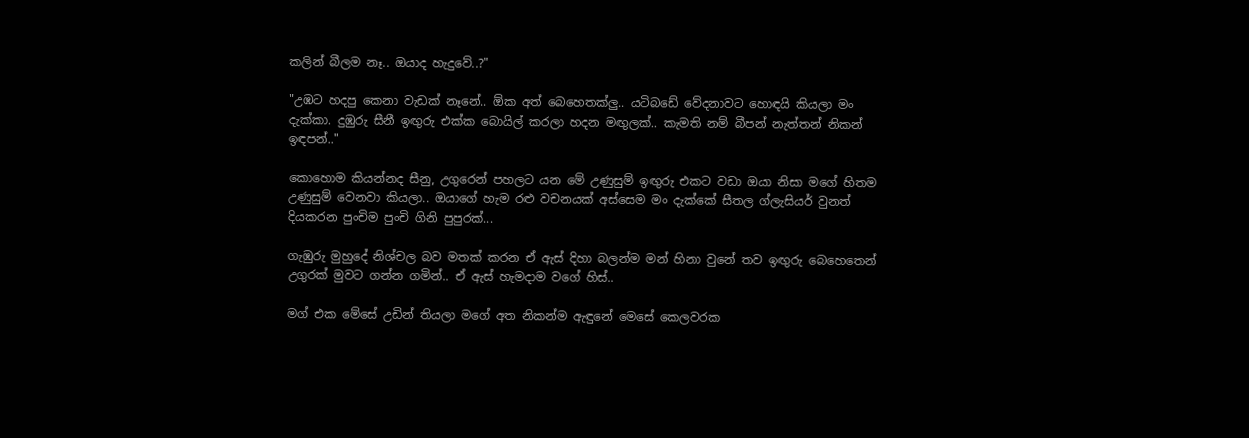කලින් බීලම නෑ.. ඔයාද හැදුවේ..?"

"උඹට හදපු කෙනා වැඩක් නෑනේ.. ඕක අත් බෙහෙතක්ලු.. යටිබඩේ වේදනාවට හොඳයි කියලා මං දැක්කා. දුඹුරු සීනී ඉඟුරු එක්ක බොයිල් කරලා හදන මඟුලක්.. කැමති නම් බීපන් නැත්තන් නිකන් ඉඳපන්.."

කොහොම කියන්නද සීනු, උගුරෙන් පහලට යන මේ උණුසුම් ඉඟුරු එකට වඩා ඔයා නිසා මගේ හිතම උණුසුම් වෙනවා කියලා.. ඔයාගේ හැම රළු වචනයක් අස්සෙම මං දැක්කේ සීතල ග්ලැසියර් වුනත් දියකරන පුංචිම පුංචි ගිනි පුපුරක්...

ගැඹුරු මුහුදේ නිශ්චල බව මතක් කරන ඒ ඇස් දිහා බලන්ම මන් හිනා වුනේ තව ඉඟුරු බෙහෙතෙන් උගුරක් මුවට ගන්න ගමින්.. ඒ ඇස් හැමදාම වගේ හිස්..

මග් එක මේසේ උඩින් තියලා මගේ අත නිකන්ම ඇඳුනේ මෙසේ කෙලවරක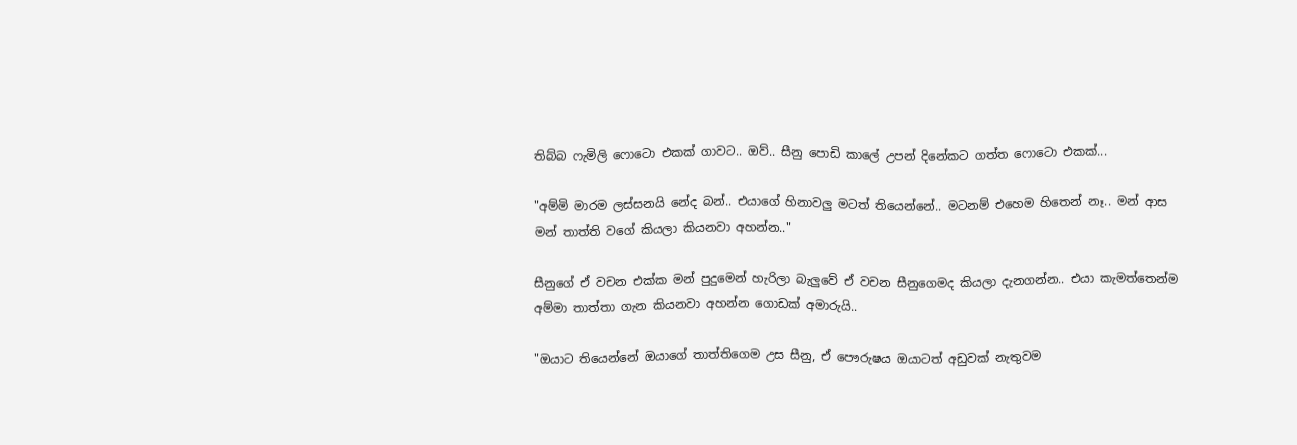තිබ්බ ෆැමිලි ෆොටො එකක් ගාවට.. ඔව්.. සීනු පොඩි කාලේ උපන් දිනේකට ගත්ත ෆොටො එකක්...

"අම්මි මාරම ලස්සනයි නේද බන්.. එයාගේ හිනාවලු මටත් තියෙන්නේ.. මටනම් එහෙම හිතෙන් නෑ.. මන් ආස මන් තාත්ති වගේ කියලා කියනවා අහන්න.."

සීනුගේ ඒ වචන එක්ක මන් පුදුමෙන් හැරිලා බැලුවේ ඒ වචන සීනුගෙමද කියලා දැනගන්න.. එයා කැමත්තෙන්ම අම්මා තාත්තා ගැන කියනවා අහන්න ගොඩක් අමාරුයි..

"ඔයාට තියෙන්නේ ඔයාගේ තාත්තිගෙම උස සීනු, ඒ පෞරුෂය ඔයාටත් අඩුවක් නැතුවම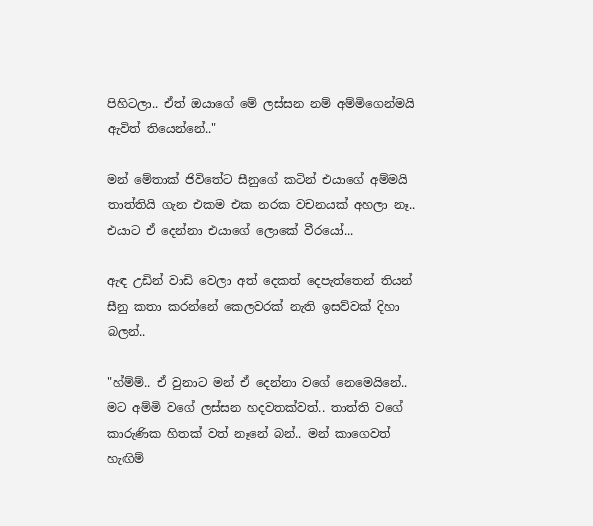පිහිටලා.. ඒත් ඔයාගේ මේ ලස්සන නම් අම්මිගෙන්මයි ඇවිත් තියෙන්නේ.."

මන් මේතාක් ජිවිතේට සීනුගේ කටින් එයාගේ අම්මයි තාත්තියි ගැන එකම එක නරක වචනයක් අහලා නෑ.. එයාට ඒ දෙන්නා එයාගේ ලොකේ වීරයෝ...

ඇඳ උඩින් වාඩි වෙලා අත් දෙකත් දෙපැත්තෙන් තියන් සීනු කතා කරන්නේ කෙලවරක් නැති ඉසව්වක් දිහා බලන්..

"හ්ම්ම්.. ඒ වුනාට මන් ඒ දෙන්නා වගේ නෙමෙයිනේ.. මට අම්මි වගේ ලස්‍සන හදවතක්වත්.. තාත්ති වගේ කාරුණික හිතක් වත් නෑනේ බන්.. මන් කාගෙවත් හැඟිම්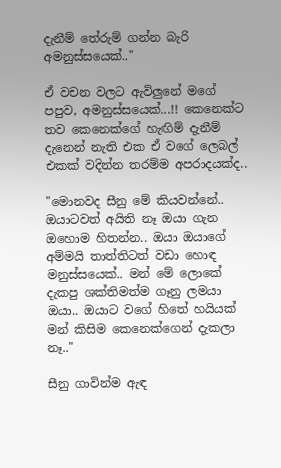දැනීම් තේරුම් ගන්න බැරි අමනුස්සයෙක්.."

ඒ වචන වලට ඇවිලුනේ මගේ පපුව, අමනුස්සයෙක්...!! කෙනෙක්ට තව කෙනෙක්ගේ හැඟිම් දැනීම් දැනෙන් නැති එක ඒ වගේ ලෙබල් එකක් වදින්න තරම්ම අපරාදයක්ද..

"මොනවද සීනු මේ කියවන්නේ.. ඔයාටවත් අයිති නෑ ඔයා ගැන ඔහොම හිතන්න.. ඔයා ඔයාගේ අම්මයි තාත්තිටත් වඩා හොඳ මනුස්සයෙක්.. මන් මේ ලොකේ දැකපු ශක්තිමත්ම ගෑනු ලමයා ඔයා.. ඔයාට වගේ හිතේ හයියක් මන් කිසිම කෙනෙක්ගෙන් දැකලා නෑ.."

සීනු ගාවින්ම ඇඳ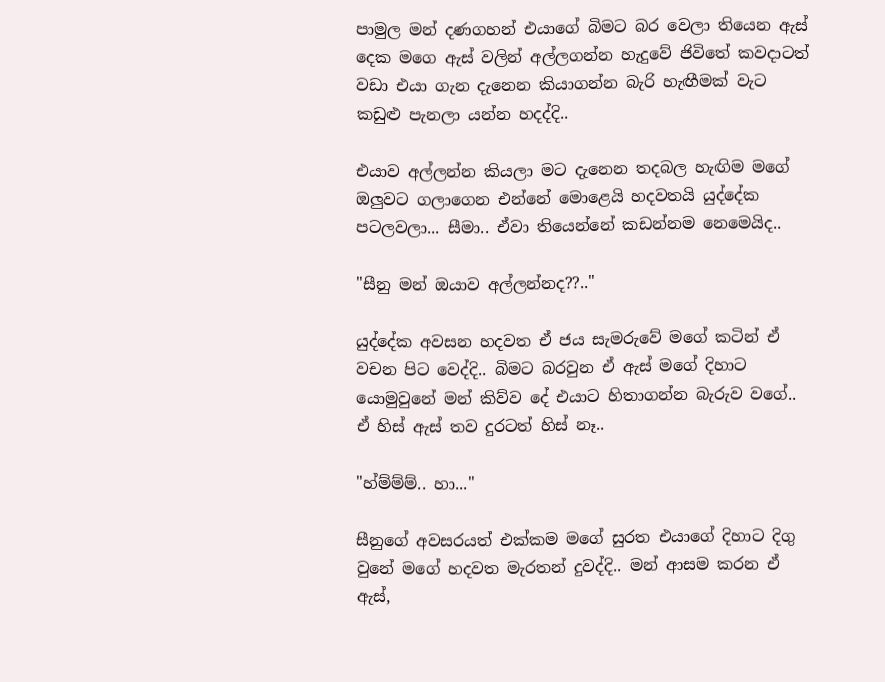පාමුල මන් දණගහන් එයාගේ බිමට බර වෙලා තියෙන ඇස් දෙක මගෙ ඇස් වලින් අල්ලගන්න හැදුවේ ජිවිතේ කවදාටත් වඩා එයා ගැන දැනෙන කියාගන්න බැරි හැඟීමක් වැට කඩුළු පැනලා යන්න හදද්දි..

එයාව අල්ලන්න කියලා මට දැනෙන තදබල හැඟිම මගේ ඔලුවට ගලාගෙන එන්නේ මොළෙයි හදවතයි යුද්දේක පටලවලා... සීමා.. ඒවා තියෙන්නේ කඩන්නම නෙමෙයිද..

"සීනු මන් ඔයාව අල්ලන්නද??.."

යුද්දේක අවසන හදවත ඒ ජය සැමරුවේ මගේ කටින් ඒ වචන පිට වෙද්දි.. බිමට බරවුන ඒ ඇස් මගේ දිහාට යොමුවුනේ මන් කිව්ව දේ එයාට හිතාගන්න බැරුව වගේ.. ඒ හිස් ඇස් තව දුරටත් හිස් නෑ..

"හ්ම්ම්ම්.. හා..."

සීනුගේ අවසරයත් එක්කම මගේ සුරත එයාගේ දිහාට දිගු වුනේ මගේ හදවත මැරතන් දුවද්දි.. මන් ආසම කරන ඒ ඇස්,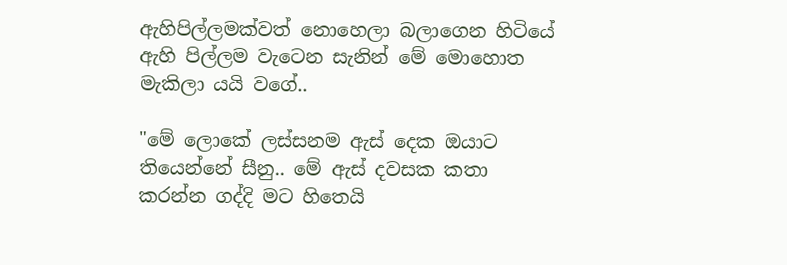ඇහිපිල්ලමක්වත් නොහෙලා බලාගෙන හිටියේ ඇහි පිල්ලම වැටෙන සැනින් මේ මොහොත මැකිලා යයි වගේ..

"මේ ලොකේ ලස්සනම ඇස් දෙක ඔයාට තියෙන්නේ සීනු.. මේ ඇස් දවසක කතා කරන්න ගද්දි මට හිතෙයි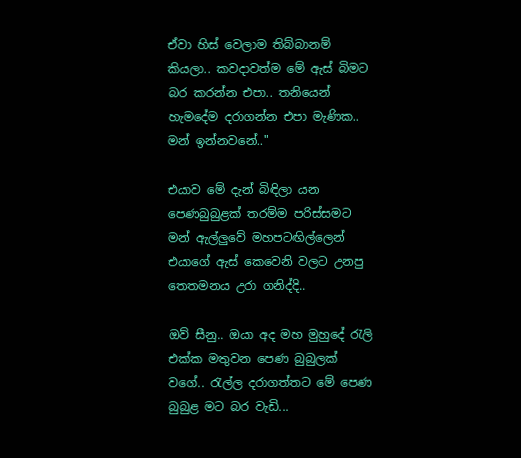ඒවා හිස් වෙලාම තිබ්බානම් කියලා.. කවදාවත්ම මේ ඇස් බිමට බර කරන්න එපා.. තනියෙන් හැමදේම දරාගන්න එපා මැණික.. මන් ඉන්නවනේ.."

එයාව මේ දැන් බිඳිලා යන පෙණබුබුළක් තරම්ම පරිස්සමට මන් ඇල්ලුවේ මහපටඟිල්ලෙන් එයාගේ ඇස් කෙවෙනි වලට උනපු තෙතමනය උරා ගනිද්දි..

ඔව් සීනු.. ඔයා අද මහ මුහුදේ රැලි එක්ක මතුවන පෙණ බුබුලක් වගේ.. රැල්ල දරාගත්තට මේ පෙණ බුබුළ මට බර වැඩි...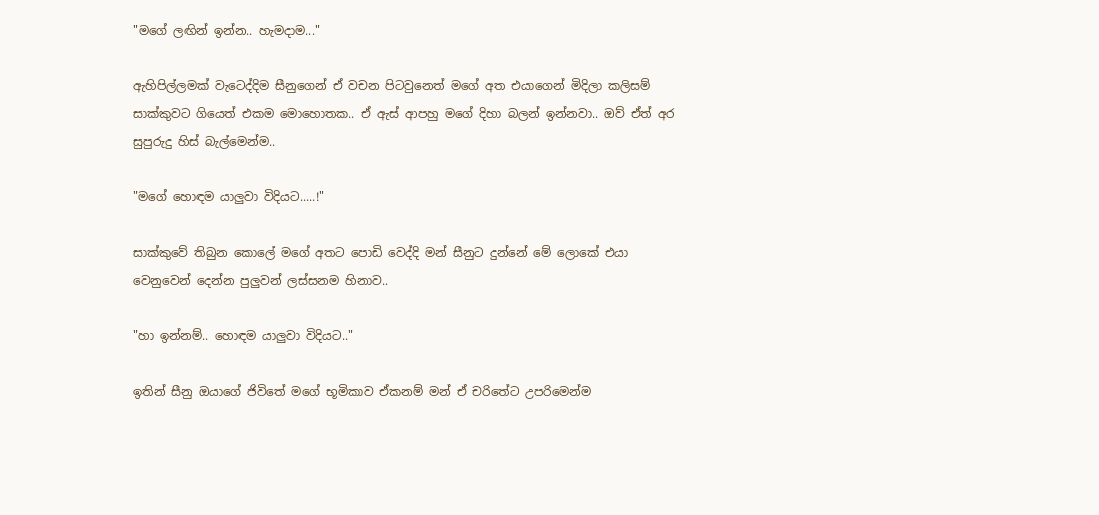"මගේ ලඟින් ඉන්න.. හැමදාම..."

ඇහිපිල්ලමක් වැටෙද්දිම සීනුගෙන් ඒ වචන පිටවුනෙත් මගේ අත එයාගෙන් මිදිලා කලිසම් සාක්කුවට ගියෙත් එකම මොහොතක.. ඒ ඇස් ආපහු මගේ දිහා බලන් ඉන්නවා.. ඔව් ඒත් අර සුපුරුදු හිස් බැල්මෙන්ම..

"මගේ හොඳම යාලුවා විදියට.....!"

සාක්කුවේ තිබුන කොලේ මගේ අතට පොඩි වෙද්දි මන් සීනුට දුන්නේ මේ ලොකේ එයා වෙනුවෙන් දෙන්න පුලුවන් ලස්සනම හිනාව..

"හා ඉන්නම්.. හොඳම යාලුවා විදියට.."

ඉතින් සීනු ඔයාගේ ජිවිතේ මගේ භූමිකාව ඒකනම් මන් ඒ චරිතේට උපරිමෙන්ම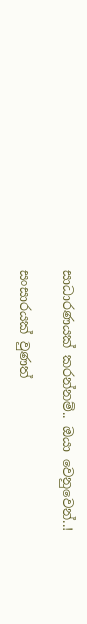සාධාරණයක් කරන්නම්.. ඔයා වෙනුවෙන්..!

සංසාරයක් වුණත්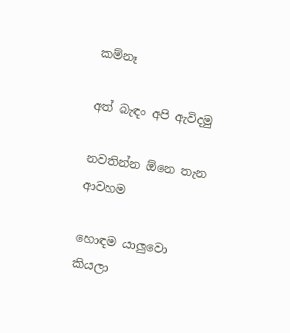කම්නෑ

අත් බැඳං අපි ඇවිදමු

නවතින්න ඕනෙ තැන ආවහම

හොඳම යාලුවො කියලා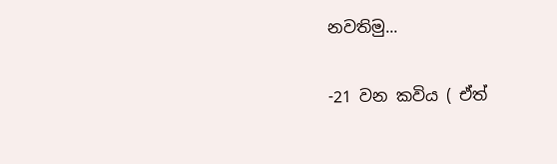නවතිමු...

-21 වන කවිය ( ඒත්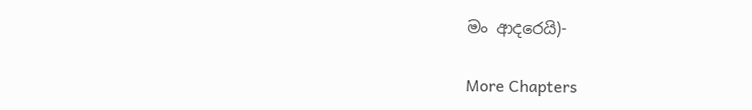මං ආදරෙයි)-

More Chapters